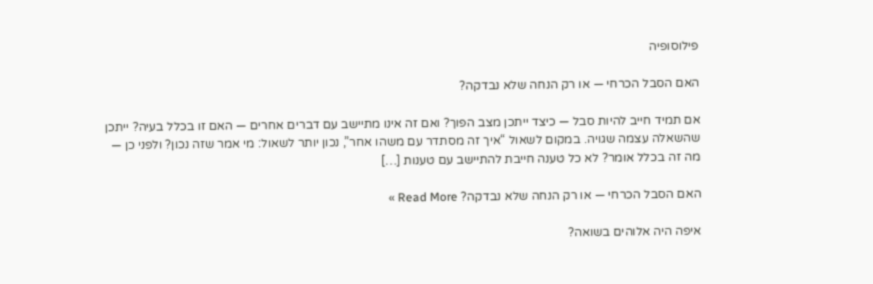פילוסופיה

האם הסבל הכרחי — או רק הנחה שלא נבדקה?

אם תמיד חייב להיות סבל — כיצד ייתכן מצב הפוך? ואם זה אינו מתיישב עם דברים אחרים — האם זו בכלל בעיה? ייתכן שהשאלה עצמה שגויה. במקום לשאול “איך זה מסתדר עם משהו אחר”, נכון יותר לשאול: מי אמר שזה נכון? ולפני כן — מה זה בכלל אומר? לא כל טענה חייבת להתיישב עם טענות […]

האם הסבל הכרחי — או רק הנחה שלא נבדקה? Read More »

איפה היה אלוהים בשואה?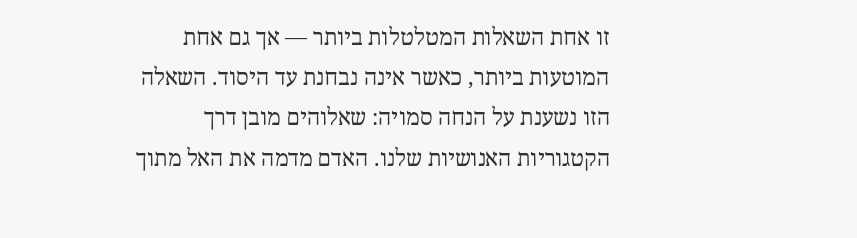זו אחת השאלות המטלטלות ביותר — אך גם אחת המוטעות ביותר, כאשר אינה נבחנת עד היסוד. השאלה הזו נשענת על הנחה סמויה: שאלוהים מובן דרך הקטגוריות האנושיות שלנו. האדם מדמה את האל מתוך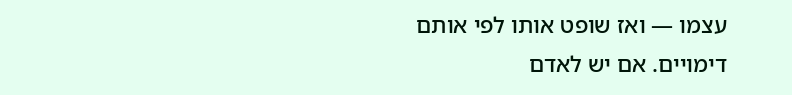עצמו — ואז שופט אותו לפי אותם דימויים. אם יש לאדם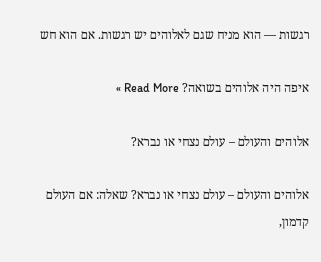רגשות — הוא מניח שגם לאלוהים יש רגשות. אם הוא חש

איפה היה אלוהים בשואה? Read More »

אלוהים והעולם – עולם נצחי או נברא?

אלוהים והעולם – עולם נצחי או נברא? שאלה: אם העולם קדמון,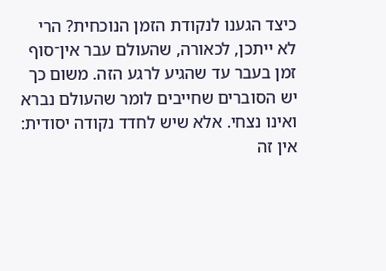כיצד הגענו לנקודת הזמן הנוכחית? הרי לא ייתכן, לכאורה, שהעולם עבר אין־סוף זמן בעבר עד שהגיע לרגע הזה. משום כך יש הסוברים שחייבים לומר שהעולם נברא ואינו נצחי. אלא שיש לחדד נקודה יסודית: אין זה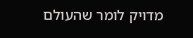מדויק לומר שהעולם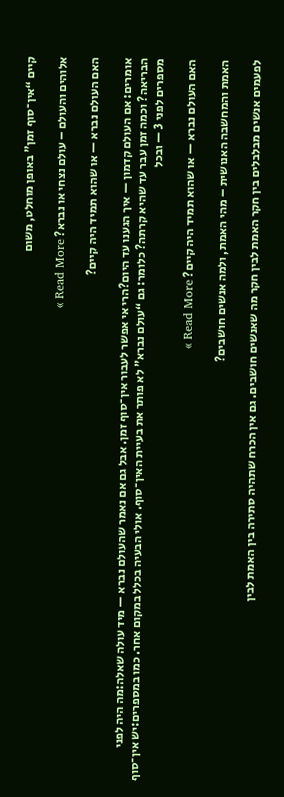קיים “אין־סוף זמן” באופן מוחלט, משום

אלוהים והעולם – עולם נצחי או נברא? Read More »

האם העולם נברא — או שהוא תמיד היה קיים?

אומרים: אם העולם קדמון — איך הגענו עד היום?הרי אי אפשר לעבור אין־סוף זמן. אבל גם אם נאמר שהעולם נברא — מיד עולה שאלה:מה היה לפני הבריאה? וכמה זמן עבר עד שהיא קרתה? כלומר: גם “עולם נברא” לא פותר את בעיית האין־סוף. אולי הבעיה בכלל במקום אחר. כמו במספרים:יש אין־סוף מספרים לפני 3 — ובכל

האם העולם נברא — או שהוא תמיד היה קיים? Read More »

האמת והמחשבה האנושית – מהי האמת, ולמה אנשים חושבים?

לפעמים אנשים מבלבלים בין חקר האמת לבין חקר מה שאנשים חושבים. גם אין הכרח שתהיה סתירה בין האמת לבין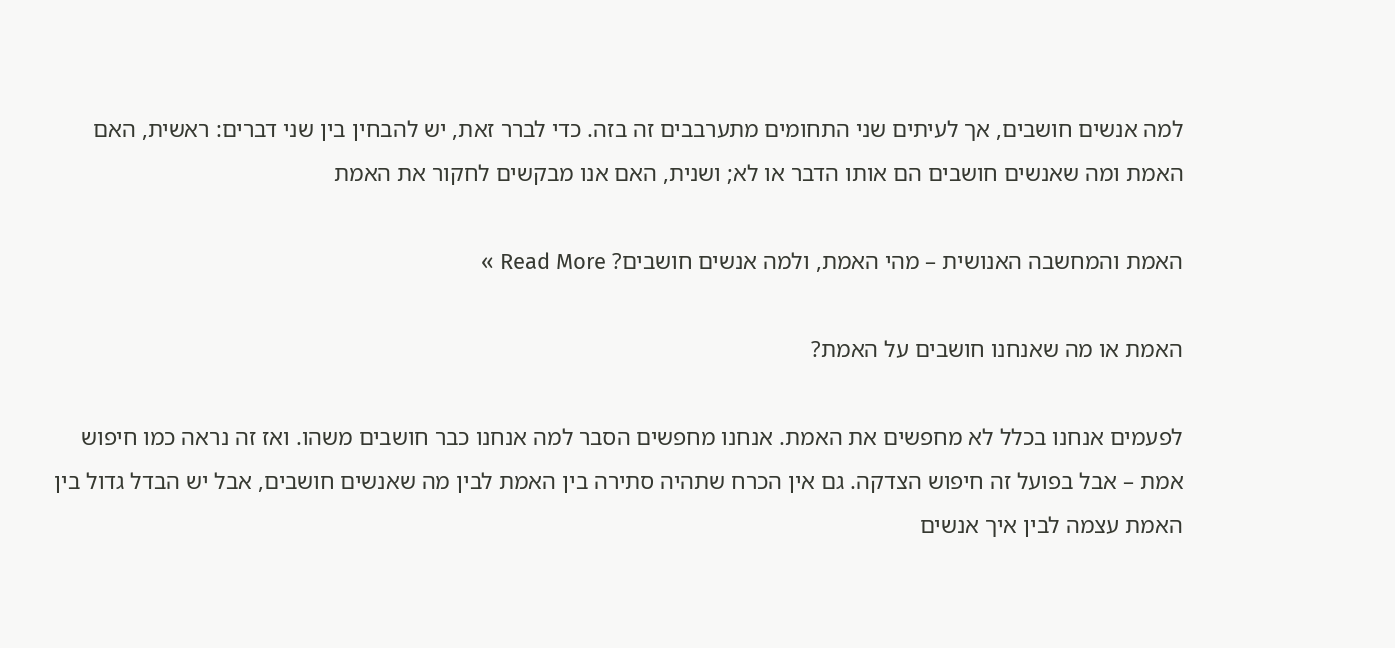למה אנשים חושבים, אך לעיתים שני התחומים מתערבבים זה בזה. כדי לברר זאת, יש להבחין בין שני דברים: ראשית, האם האמת ומה שאנשים חושבים הם אותו הדבר או לא; ושנית, האם אנו מבקשים לחקור את האמת

האמת והמחשבה האנושית – מהי האמת, ולמה אנשים חושבים? Read More »

האמת או מה שאנחנו חושבים על האמת?

לפעמים אנחנו בכלל לא מחפשים את האמת. אנחנו מחפשים הסבר למה אנחנו כבר חושבים משהו. ואז זה נראה כמו חיפוש אמת – אבל בפועל זה חיפוש הצדקה. גם אין הכרח שתהיה סתירה בין האמת לבין מה שאנשים חושבים, אבל יש הבדל גדול בין האמת עצמה לבין איך אנשים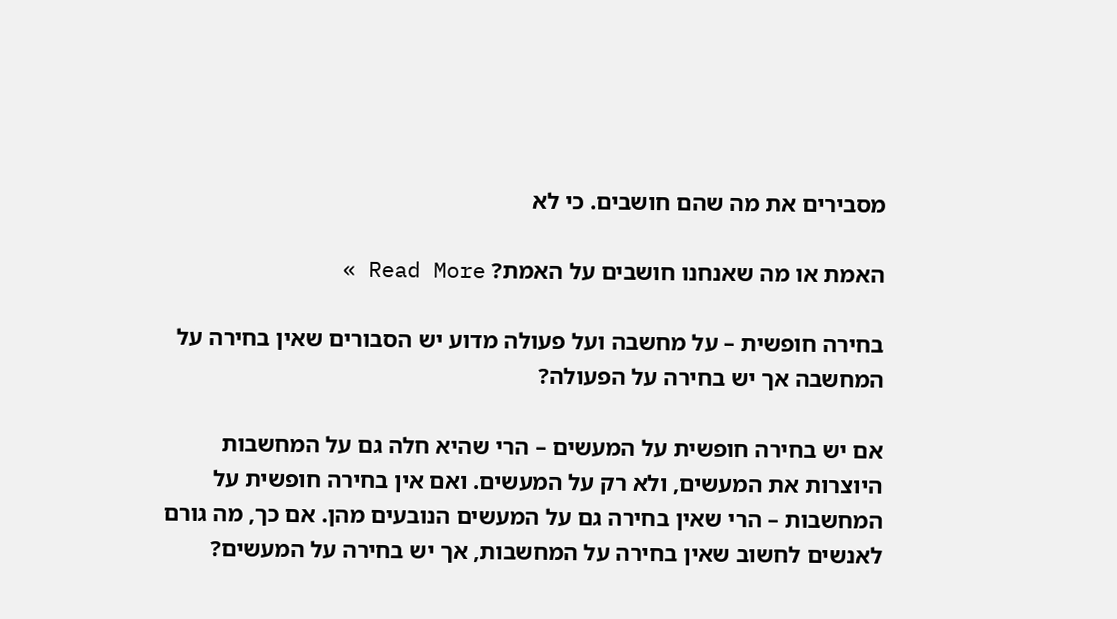מסבירים את מה שהם חושבים. כי לא

האמת או מה שאנחנו חושבים על האמת? Read More »

בחירה חופשית – על מחשבה ועל פעולה מדוע יש הסבורים שאין בחירה על המחשבה אך יש בחירה על הפעולה?

אם יש בחירה חופשית על המעשים – הרי שהיא חלה גם על המחשבות היוצרות את המעשים, ולא רק על המעשים. ואם אין בחירה חופשית על המחשבות – הרי שאין בחירה גם על המעשים הנובעים מהן. אם כך, מה גורם לאנשים לחשוב שאין בחירה על המחשבות, אך יש בחירה על המעשים?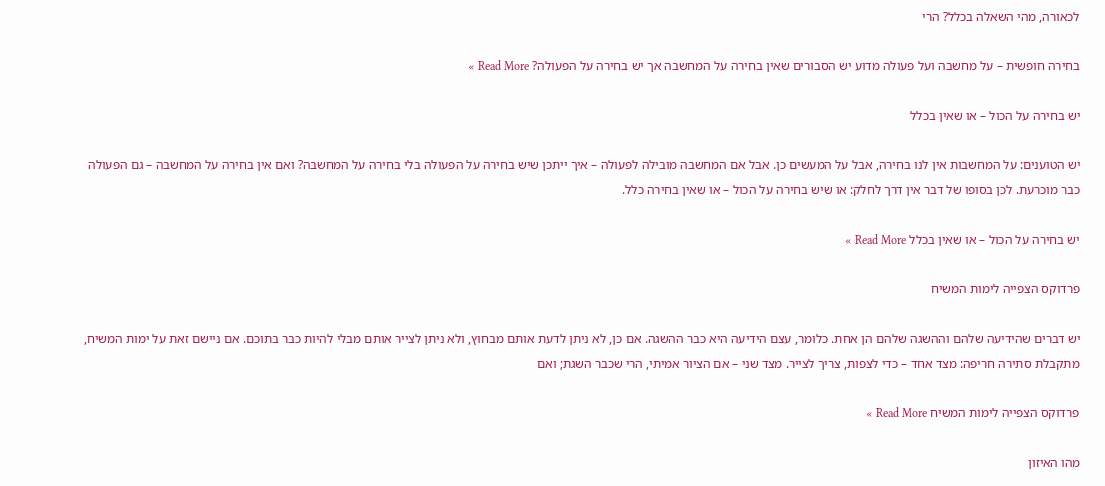לכאורה, מהי השאלה בכלל? הרי

בחירה חופשית – על מחשבה ועל פעולה מדוע יש הסבורים שאין בחירה על המחשבה אך יש בחירה על הפעולה? Read More »

יש בחירה על הכול – או שאין בכלל

יש הטוענים: על המחשבות אין לנו בחירה, אבל על המעשים כן. אבל אם המחשבה מובילה לפעולה – איך ייתכן שיש בחירה על הפעולה בלי בחירה על המחשבה? ואם אין בחירה על המחשבה – גם הפעולה כבר מוכרעת. לכן בסופו של דבר אין דרך לחלק: או שיש בחירה על הכול – או שאין בחירה כלל.

יש בחירה על הכול – או שאין בכלל Read More »

פרדוקס הצפייה לימות המשיח

יש דברים שהידיעה שלהם וההשגה שלהם הן אחת. כלומר, עצם הידיעה היא כבר ההשגה. אם כן, לא ניתן לדעת אותם מבחוץ, ולא ניתן לצייר אותם מבלי להיות כבר בתוכם. אם ניישם זאת על ימות המשיח, מתקבלת סתירה חריפה: מצד אחד – כדי לצפות, צריך לצייר. מצד שני – אם הציור אמיתי, הרי שכבר השגת; ואם

פרדוקס הצפייה לימות המשיח Read More »

מהו האיזון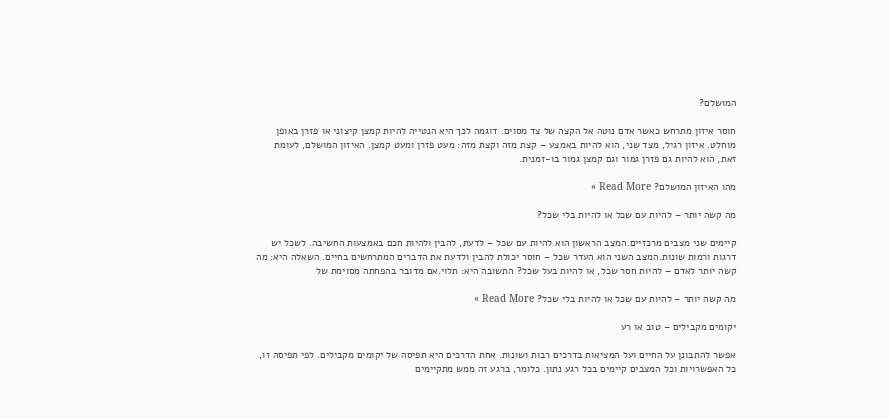המושלם?

חוסר איזון מתרחש כאשר אדם נוטה אל הקצה של צד מסוים. דוגמה לכך היא הנטייה להיות קמצן קיצוני או פזרן באופן מוחלט. איזון רגיל, מצד שני, הוא להיות באמצע – קצת מזה וקצת מזה: מעט פזרן ומעט קמצן. האיזון המושלם, לעומת זאת, הוא להיות גם פזרן גמור וגם קמצן גמור בו-זמנית.

מהו האיזון המושלם? Read More »

מה קשה יותר – להיות עם שכל או להיות בלי שכל?

קיימים שני מצבים מרכזיים.המצב הראשון הוא להיות עם שכל – לדעת, להבין ולהיות חכם באמצעות החשיבה. לשכל יש דרגות ורמות שונות.המצב השני הוא העדר שכל – חוסר יכולת להבין ולדעת את הדברים המתרחשים בחיים. השאלה היא: מה קשה יותר לאדם – להיות חסר שכל, או להיות בעל שכל? התשובה היא: תלוי.אם מדובר בהפחתה מסוימת של

מה קשה יותר – להיות עם שכל או להיות בלי שכל? Read More »

יקומים מקבילים – טוב או רע

אפשר להתבונן על החיים ועל המציאות בדרכים רבות ושונות. אחת הדרכים היא תפיסה של יקומים מקבילים. לפי תפיסה זו, כל האפשרויות וכל המצבים קיימים בכל רגע נתון. כלומר, ברגע זה ממש מתקיימים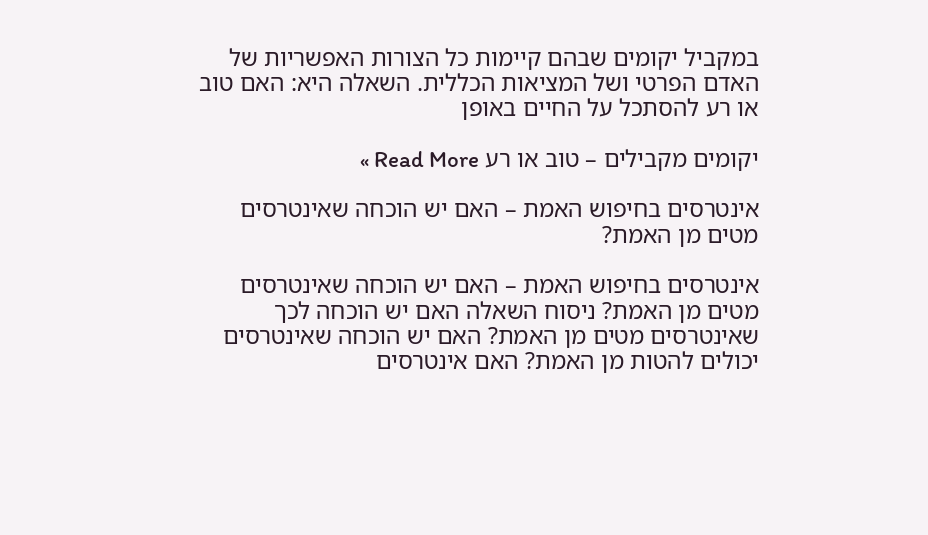במקביל יקומים שבהם קיימות כל הצורות האפשריות של האדם הפרטי ושל המציאות הכללית. השאלה היא: האם טוב או רע להסתכל על החיים באופן

יקומים מקבילים – טוב או רע Read More »

אינטרסים בחיפוש האמת – האם יש הוכחה שאינטרסים מטים מן האמת?

אינטרסים בחיפוש האמת – האם יש הוכחה שאינטרסים מטים מן האמת? ניסוח השאלה האם יש הוכחה לכך שאינטרסים מטים מן האמת? האם יש הוכחה שאינטרסים יכולים להטות מן האמת? האם אינטרסים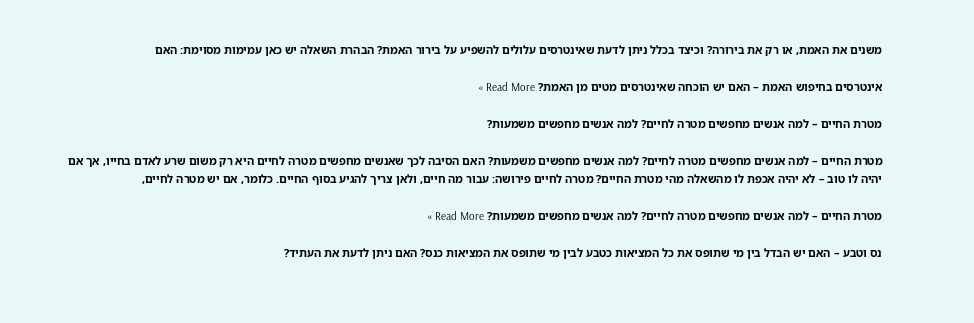משנים את האמת, או רק את בירורה? וכיצד בכלל ניתן לדעת שאינטרסים עלולים להשפיע על בירור האמת? הבהרת השאלה יש כאן עמימות מסוימת: האם

אינטרסים בחיפוש האמת – האם יש הוכחה שאינטרסים מטים מן האמת? Read More »

מטרת החיים – למה אנשים מחפשים מטרה לחיים? למה אנשים מחפשים משמעות?

מטרת החיים – למה אנשים מחפשים מטרה לחיים? למה אנשים מחפשים משמעות? האם הסיבה לכך שאנשים מחפשים מטרה לחיים היא רק משום שרע לאדם בחייו, אך אם יהיה לו טוב – לא יהיה אכפת לו מהשאלה מהי מטרת החיים? מטרה לחיים פירושה: עבור מה חיים, ולאן צריך להגיע בסוף החיים. כלומר, אם יש מטרה לחיים,

מטרת החיים – למה אנשים מחפשים מטרה לחיים? למה אנשים מחפשים משמעות? Read More »

נס וטבע – האם יש הבדל בין מי שתופס את כל המציאות כטבע לבין מי שתופס את המציאות כנס? האם ניתן לדעת את העתיד?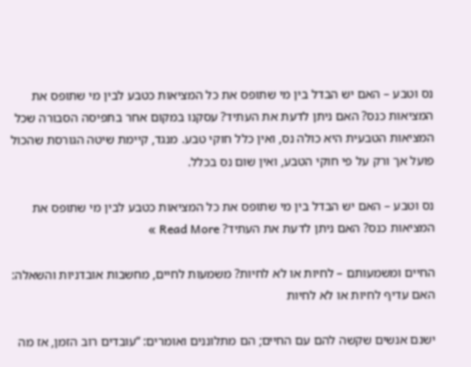נס וטבע – האם יש הבדל בין מי שתופס את כל המציאות כטבע לבין מי שתופס את המציאות כנס? האם ניתן לדעת את העתיד? עסקנו במקום אחר בתפיסה הסבורה שכל המציאות הטבעית היא כולה נס, ואין כלל חוקי טבע. מנגד, קיימת שיטה הגורסת שהכול פועל אך ורק על פי חוקי הטבע, ואין שום נס בכלל.

נס וטבע – האם יש הבדל בין מי שתופס את כל המציאות כטבע לבין מי שתופס את המציאות כנס? האם ניתן לדעת את העתיד? Read More »

החיים ומשמעותם – לחיות או לא לחיות? משמעות לחיים, מחשבות אובדניות והשאלה: האם עדיף לחיות או לא לחיות

ישנם אנשים שקשה להם עם החיים; הם מתלוננים ואומרים: “עובדים רוב הזמן, אז מה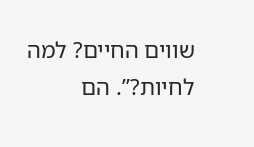שווים החיים? למה לחיות?”. הם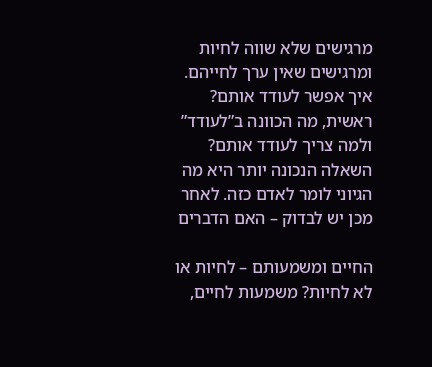מרגישים שלא שווה לחיות ומרגישים שאין ערך לחייהם. איך אפשר לעודד אותם? ראשית, מה הכוונה ב”לעודד” ולמה צריך לעודד אותם? השאלה הנכונה יותר היא מה הגיוני לומר לאדם כזה. לאחר מכן יש לבדוק – האם הדברים

החיים ומשמעותם – לחיות או לא לחיות? משמעות לחיים,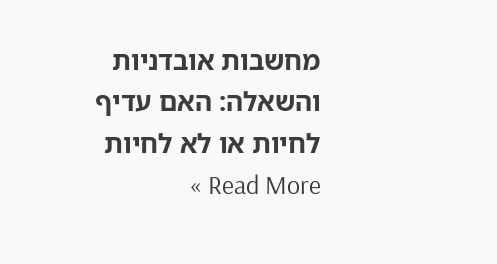מחשבות אובדניות והשאלה: האם עדיף לחיות או לא לחיות Read More »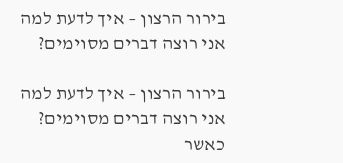בירור הרצון – איך לדעת למה אני רוצה דברים מסוימים?

בירור הרצון – איך לדעת למה אני רוצה דברים מסוימים? כאשר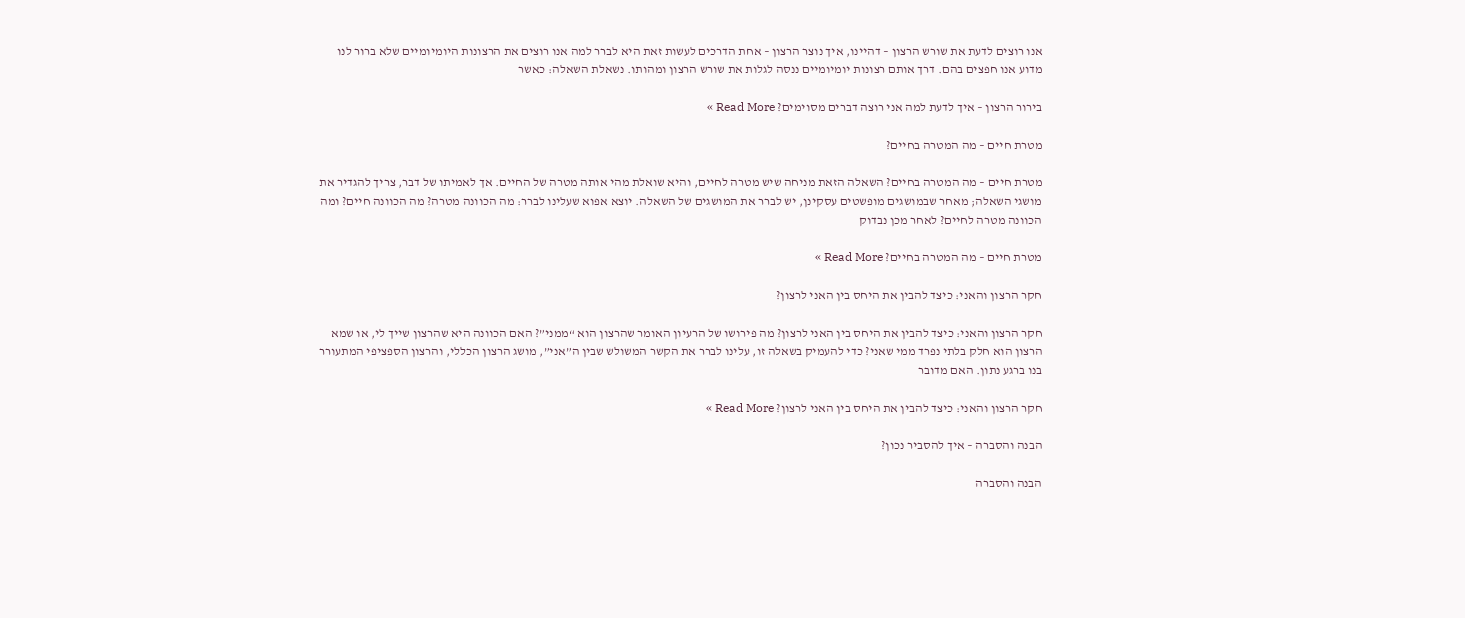אנו רוצים לדעת את שורש הרצון – דהיינו, איך נוצר הרצון – אחת הדרכים לעשות זאת היא לברר למה אנו רוצים את הרצונות היומיומיים שלא ברור לנו מדוע אנו חפצים בהם. דרך אותם רצונות יומיומיים ננסה לגלות את שורש הרצון ומהותו. נשאלת השאלה: כאשר

בירור הרצון – איך לדעת למה אני רוצה דברים מסוימים? Read More »

מטרת חיים – מה המטרה בחיים?

מטרת חיים – מה המטרה בחיים? השאלה הזאת מניחה שיש מטרה לחיים, והיא שואלת מהי אותה מטרה של החיים. אך לאמיתו של דבר, צריך להגדיר את מושגי השאלה; מאחר שבמושגים מופשטים עסקינן, יש לברר את המושגים של השאלה. יוצא אפוא שעלינו לברר: מה הכוונה מטרה? מה הכוונה חיים? ומה הכוונה מטרה לחיים? לאחר מכן נבדוק

מטרת חיים – מה המטרה בחיים? Read More »

חקר הרצון והאני: כיצד להבין את היחס בין האני לרצון?

חקר הרצון והאני: כיצד להבין את היחס בין האני לרצון? מה פירושו של הרעיון האומר שהרצון הוא “ממני”? האם הכוונה היא שהרצון שייך לי, או שמא הרצון הוא חלק בלתי נפרד ממי שאני? כדי להעמיק בשאלה זו, עלינו לברר את הקשר המשולש שבין ה”אני”, מושג הרצון הכללי, והרצון הספציפי המתעורר בנו ברגע נתון. האם מדובר

חקר הרצון והאני: כיצד להבין את היחס בין האני לרצון? Read More »

הבנה והסברה – איך להסביר נכון?

הבנה והסברה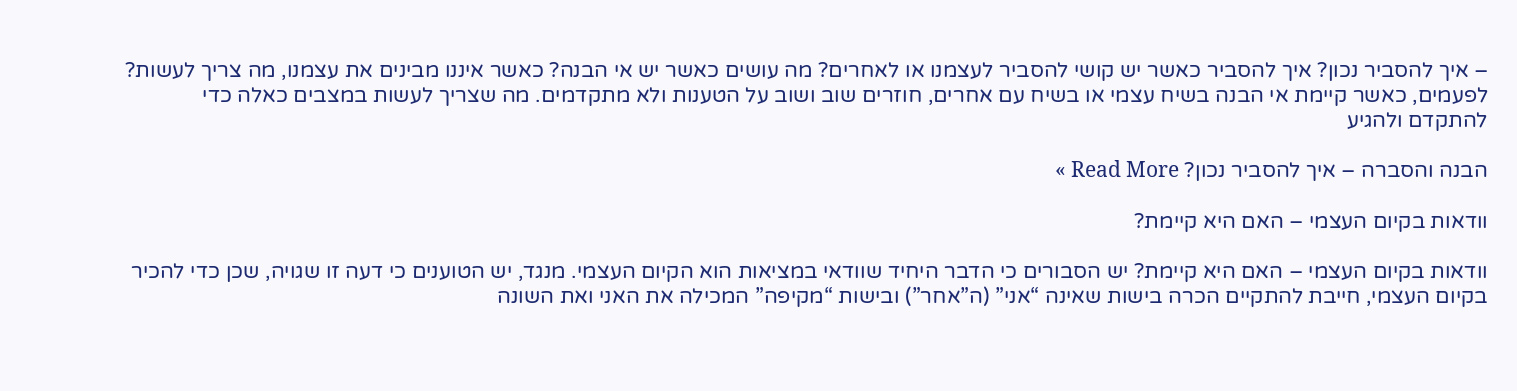– איך להסביר נכון? איך להסביר כאשר יש קושי להסביר לעצמנו או לאחרים? מה עושים כאשר יש אי הבנה? כאשר איננו מבינים את עצמנו, מה צריך לעשות? לפעמים, כאשר קיימת אי הבנה בשיח עצמי או בשיח עם אחרים, חוזרים שוב ושוב על הטענות ולא מתקדמים. מה שצריך לעשות במצבים כאלה כדי להתקדם ולהגיע

הבנה והסברה – איך להסביר נכון? Read More »

וודאות בקיום העצמי – האם היא קיימת?

וודאות בקיום העצמי – האם היא קיימת? יש הסבורים כי הדבר היחיד שוודאי במציאות הוא הקיום העצמי. מנגד, יש הטוענים כי דעה זו שגויה, שכן כדי להכיר בקיום העצמי, חייבת להתקיים הכרה בישות שאינה “אני” (ה”אחר”) ובישות “מקיפה” המכילה את האני ואת השונה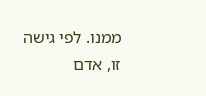ממנו. לפי גישה זו, אדם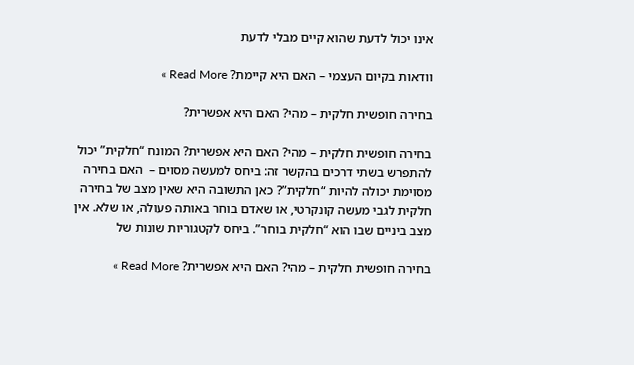אינו יכול לדעת שהוא קיים מבלי לדעת

וודאות בקיום העצמי – האם היא קיימת? Read More »

בחירה חופשית חלקית – מהי? האם היא אפשרית?

בחירה חופשית חלקית – מהי? האם היא אפשרית? המונח “חלקית” יכול להתפרש בשתי דרכים בהקשר זה: ביחס למעשה מסוים –  האם בחירה מסוימת יכולה להיות “חלקית”? כאן התשובה היא שאין מצב של בחירה חלקית לגבי מעשה קונקרטי, או שאדם בוחר באותה פעולה, או שלא. אין מצב ביניים שבו הוא “חלקית בוחר”. ביחס לקטגוריות שונות של

בחירה חופשית חלקית – מהי? האם היא אפשרית? Read More »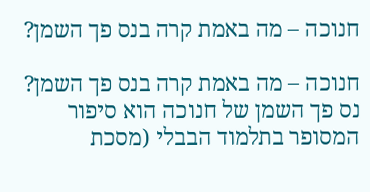חנוכה – מה באמת קרה בנס פך השמן?

חנוכה – מה באמת קרה בנס פך השמן? נס פך השמן של חנוכה הוא סיפור המסופר בתלמוד הבבלי (מסכת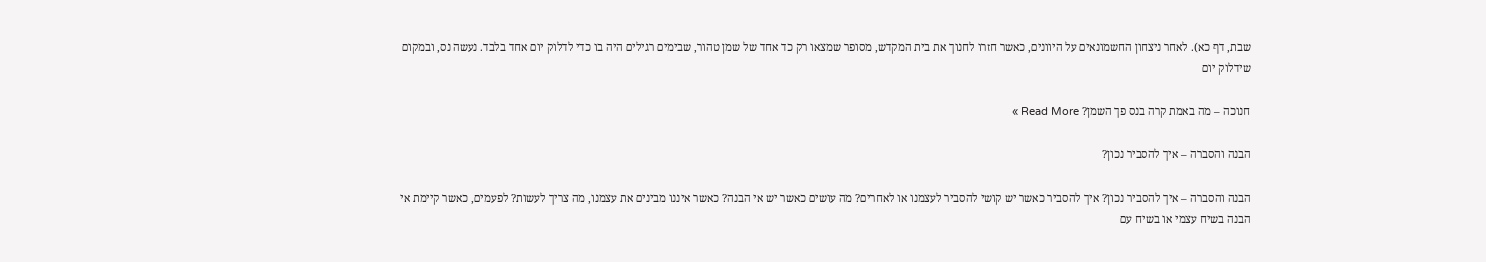שבת, דף כא). לאחר ניצחון החשמונאים על היוונים, כאשר חזרו לחנוך את בית המקדש, מסופר שמצאו רק כד אחד של שמן טהור, שבימים רגילים היה בו כדי לדלוק יום אחד בלבד. נעשה נס, ובמקום שידלוק יום

חנוכה – מה באמת קרה בנס פך השמן? Read More »

הבנה והסברה – איך להסביר נכון?

הבנה והסברה – איך להסביר נכון? איך להסביר כאשר יש קושי להסביר לעצמנו או לאחרים? מה עושים כאשר יש אי הבנה? כאשר איננו מבינים את עצמנו, מה צריך לעשות? לפעמים, כאשר קיימת אי הבנה בשיח עצמי או בשיח עם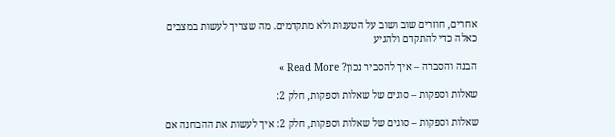אחרים, חוזרים שוב ושוב על הטענות ולא מתקדמים. מה שצריך לעשות במצבים כאלה כדי להתקדם ולהגיע

הבנה והסברה – איך להסביר נכון? Read More »

שאלות וספקות – סוגים של שאלות וספקות, חלק 2:

שאלות וספקות – סוגים של שאלות וספקות, חלק 2: איך לעשות את ההבחנה אם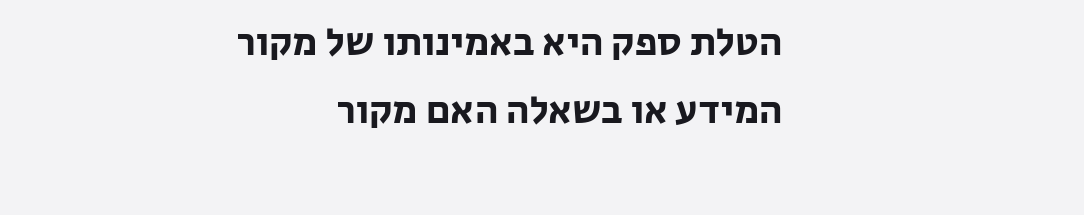הטלת ספק היא באמינותו של מקור המידע או בשאלה האם מקור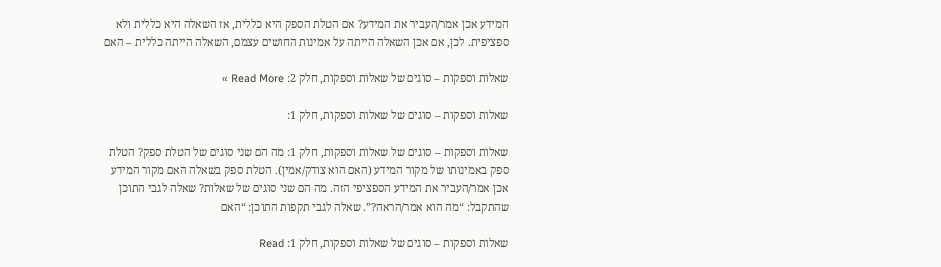המידע אכן אמר/העביר את המידע? אם הטלת הספק היא כללית, אז השאלה היא כללית ולא ספציפית. לכן, אם אכן השאלה הייתה על אמינות החושים עצמם, השאלה הייתה כללית – האם

שאלות וספקות – סוגים של שאלות וספקות, חלק 2: Read More »

שאלות וספקות – סוגים של שאלות וספקות, חלק 1:

שאלות וספקות – סוגים של שאלות וספקות, חלק 1: מה הם שני סוגים של הטלת ספק? הטלת ספק באמינותו של מקור המידע (האם הוא צודק/אמין). הטלת ספק בשאלה האם מקור המידע אכן אמר/העביר את המידע הספציפי הזה. מה הם שני סוגים של שאלות? שאלה לגבי התוכן שהתקבל: “מה הוא אמר/הראה?”. שאלה לגבי תקפות התוכן: “האם

שאלות וספקות – סוגים של שאלות וספקות, חלק 1: Read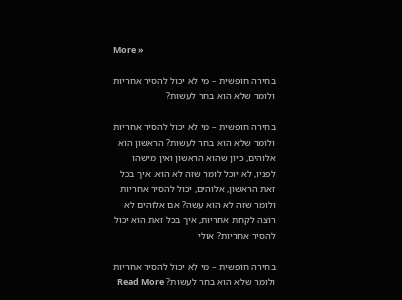More »

בחירה חופשית – מי לא יכול להסיר אחריות ולומר שלא הוא בחר לעשות?

בחירה חופשית – מי לא יכול להסיר אחריות ולומר שלא הוא בחר לעשות? הראשון הוא אלוהים, כיון שהוא הראשון ואין מישהו לפניו, לא יוכל לומר שזה לא הוא. איך בכל זאת הראשון, אלוהים, יכול להסיר אחריות ולומר שזה לא הוא עשה? אם אלוהים לא רוצה לקחת אחריות, איך בכל זאת הוא יכול להסיר אחריות? אולי

בחירה חופשית – מי לא יכול להסיר אחריות ולומר שלא הוא בחר לעשות? Read More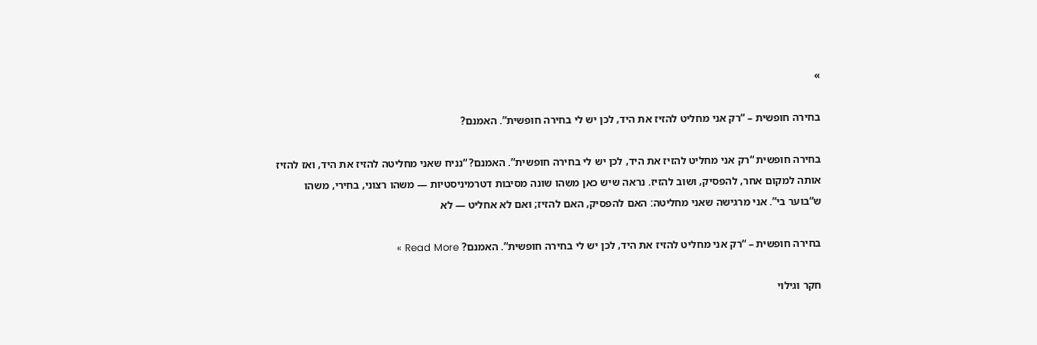»

בחירה חופשית – “רק אני מחליט להזיז את היד, לכן יש לי בחירה חופשית”. האמנם?

בחירה חופשית “רק אני מחליט להזיז את היד, לכן יש לי בחירה חופשית”. האמנם? “נניח שאני מחליטה להזיז את היד, ואז להזיז אותה למקום אחר, להפסיק, ושוב להזיז. נראה שיש כאן משהו שונה מסיבות דטרמיניסטיות — משהו רצוני, בחירי, משהו ש“בוער בי”. אני מרגישה שאני מחליטה: האם להפסיק, האם להזיז; ואם לא אחליט — לא

בחירה חופשית – “רק אני מחליט להזיז את היד, לכן יש לי בחירה חופשית”. האמנם? Read More »

חקר וגילוי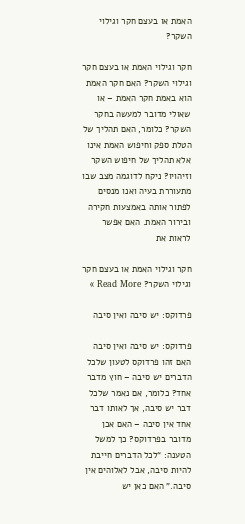האמת או בעצם חקר וגילוי השקר?

חקר וגילוי האמת או בעצם חקר וגילוי השקר? האם חקר האמת הוא באמת חקר האמת – או שאולי מדובר למעשה בחקר השקר? כלומר, האם תהליך של הטלת ספק וחיפוש האמת אינו אלא תהליך של חיפוש השקר וזיהויו? ניקח לדוגמה מצב שבו מתעוררת בעיה ואנו מנסים לפתור אותה באמצעות חקירה ובירור האמת. האם אפשר לראות את

חקר וגילוי האמת או בעצם חקר וגילוי השקר? Read More »

פרדוקס: יש סיבה ואין סיבה

פרדוקס: יש סיבה ואין סיבה האם זהו פרדוקס לטעון שלכל הדברים יש סיבה – חוץ מדבר אחד? כלומר, אם נאמר שלכל דבר יש סיבה, אך לאותו דבר אחד אין סיבה – האם אכן מדובר בפרדוקס? כך למשל הטענה: “לכל הדברים חייבת להיות סיבה, אבל לאלוהים אין סיבה.” האם כאן יש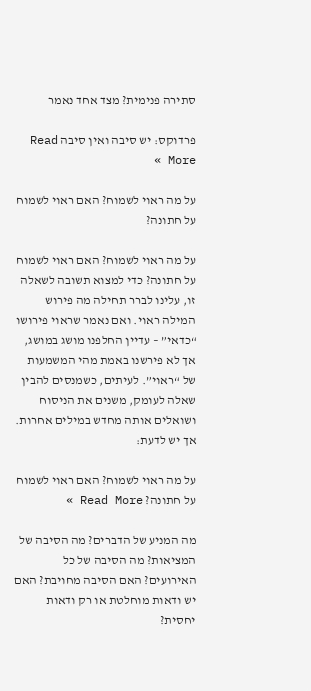סתירה פנימית? מצד אחד נאמר

פרדוקס: יש סיבה ואין סיבה Read More »

על מה ראוי לשמוח? האם ראוי לשמוח על חתונה?

על מה ראוי לשמוח? האם ראוי לשמוח על חתונה? כדי למצוא תשובה לשאלה זו, עלינו לברר תחילה מה פירוש המילה ראוי. ואם נאמר שראוי פירושו “כדאי” – עדיין החלפנו מושג במושג, אך לא פירשנו באמת מהי המשמעות של “ראוי”. לעיתים, כשמנסים להבין שאלה לעומק, משנים את הניסוח ושואלים אותה מחדש במילים אחרות. אך יש לדעת:

על מה ראוי לשמוח? האם ראוי לשמוח על חתונה? Read More »

מה המניע של הדברים? מה הסיבה של המציאות? מה הסיבה של כל האירועים? האם הסיבה מחויבת? האם יש ודאות מוחלטת או רק ודאות יחסית?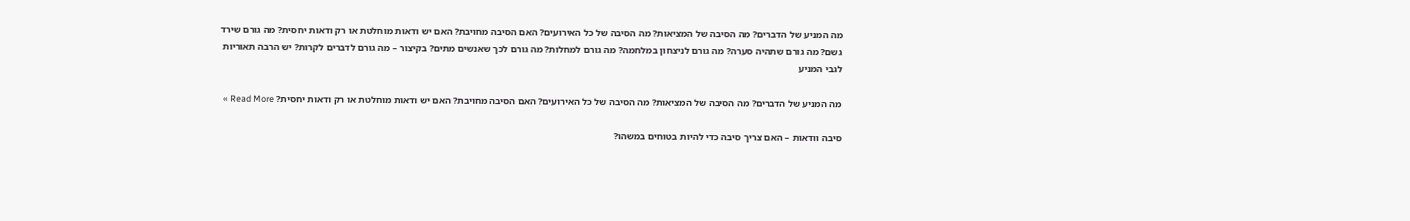מה המניע של הדברים? מה הסיבה של המציאות? מה הסיבה של כל האירועים? האם הסיבה מחויבת? האם יש ודאות מוחלטת או רק ודאות יחסית? מה גורם שירד גשם? מה גורם שתהיה סערה? מה גורם לניצחון במלחמה? מה גורם למחלות? מה גורם לכך שאנשים מתים? בקיצור – מה גורם לדברים לקרות? יש הרבה תאוריות לגבי המניע

מה המניע של הדברים? מה הסיבה של המציאות? מה הסיבה של כל האירועים? האם הסיבה מחויבת? האם יש ודאות מוחלטת או רק ודאות יחסית? Read More »

סיבה וודאות – האם צריך סיבה כדי להיות בטוחים במשהו?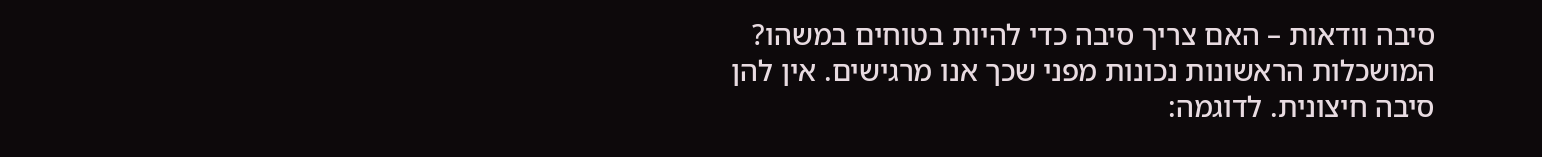סיבה וודאות – האם צריך סיבה כדי להיות בטוחים במשהו? המושכלות הראשונות נכונות מפני שכך אנו מרגישים. אין להן סיבה חיצונית. לדוגמה: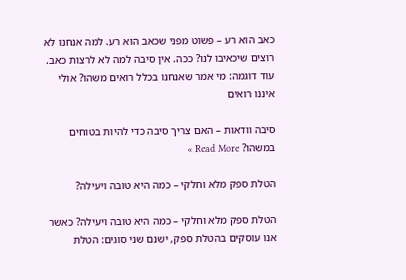כאב הוא רע – פשוט מפני שכאב הוא רע. למה אנחנו לא רוצים שיכאיבו לנו? ככה. אין סיבה למה לא לרצות כאב. עוד דוגמה: מי אמר שאנחנו בכלל רואים משהו? אולי איננו רואים

סיבה וודאות – האם צריך סיבה כדי להיות בטוחים במשהו? Read More »

הטלת ספק מלא וחלקי – כמה היא טובה ויעילה?

הטלת ספק מלא וחלקי – כמה היא טובה ויעילה? כאשר אנו עוסקים בהטלת ספק, ישנם שני סוגים: הטלת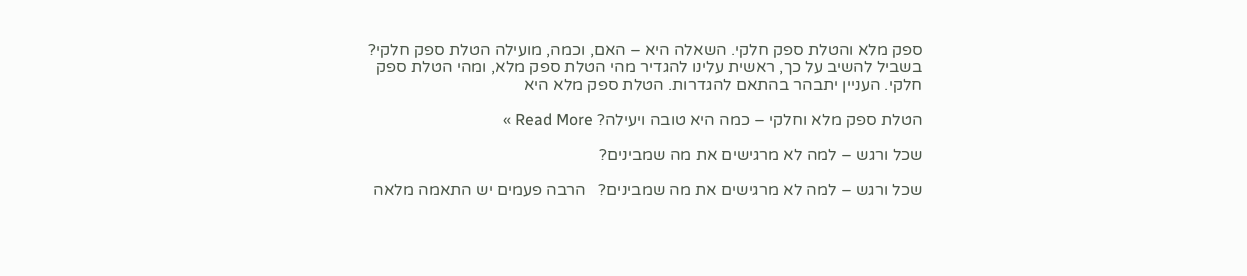ספק מלא והטלת ספק חלקי. השאלה היא – האם, וכמה, מועילה הטלת ספק חלקי? בשביל להשיב על כך, ראשית עלינו להגדיר מהי הטלת ספק מלא, ומהי הטלת ספק חלקי. העניין יתבהר בהתאם להגדרות. הטלת ספק מלא היא

הטלת ספק מלא וחלקי – כמה היא טובה ויעילה? Read More »

שכל ורגש – למה לא מרגישים את מה שמבינים?

שכל ורגש – למה לא מרגישים את מה שמבינים?   הרבה פעמים יש התאמה מלאה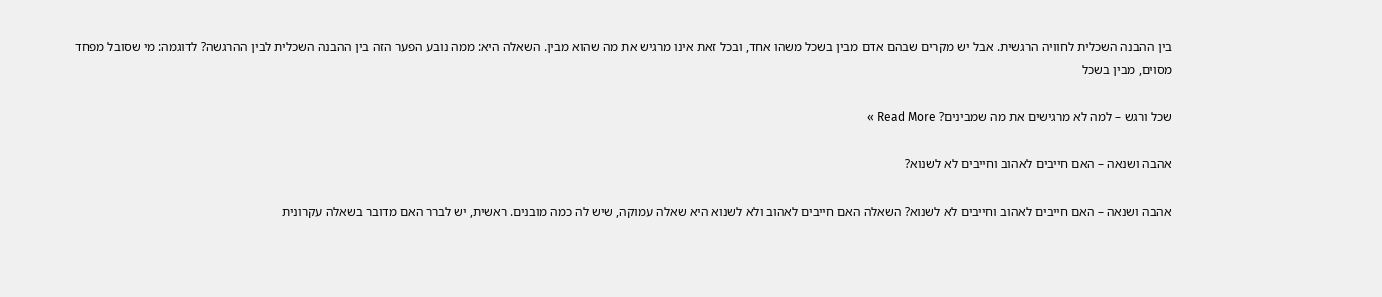בין ההבנה השכלית לחוויה הרגשית. אבל יש מקרים שבהם אדם מבין בשכל משהו אחד, ובכל זאת אינו מרגיש את מה שהוא מבין. השאלה היא: ממה נובע הפער הזה בין ההבנה השכלית לבין ההרגשה? לדוגמה: מי שסובל מפחד מסוים, מבין בשכל

שכל ורגש – למה לא מרגישים את מה שמבינים? Read More »

אהבה ושנאה – האם חייבים לאהוב וחייבים לא לשנוא?

אהבה ושנאה – האם חייבים לאהוב וחייבים לא לשנוא? השאלה האם חייבים לאהוב ולא לשנוא היא שאלה עמוקה, שיש לה כמה מובנים. ראשית, יש לברר האם מדובר בשאלה עקרונית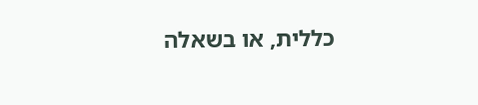כללית, או בשאלה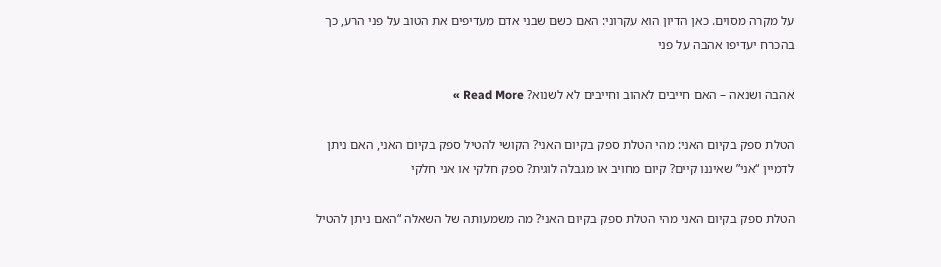על מקרה מסוים. כאן הדיון הוא עקרוני: האם כשם שבני אדם מעדיפים את הטוב על פני הרע, כך בהכרח יעדיפו אהבה על פני

אהבה ושנאה – האם חייבים לאהוב וחייבים לא לשנוא? Read More »

הטלת ספק בקיום האני: מהי הטלת ספק בקיום האני? הקושי להטיל ספק בקיום האני, האם ניתן לדמיין “אני” שאיננו קיים? קיום מחויב או מגבלה לוגית? ספק חלקי או אני חלקי

הטלת ספק בקיום האני מהי הטלת ספק בקיום האני? מה משמעותה של השאלה “האם ניתן להטיל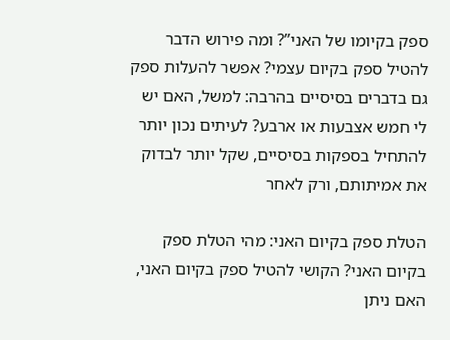ספק בקיומו של האני”? ומה פירוש הדבר להטיל ספק בקיום עצמי? אפשר להעלות ספק גם בדברים בסיסיים בהרבה: למשל, האם יש לי חמש אצבעות או ארבע? לעיתים נכון יותר להתחיל בספקות בסיסיים, שקל יותר לבדוק את אמיתותם, ורק לאחר

הטלת ספק בקיום האני: מהי הטלת ספק בקיום האני? הקושי להטיל ספק בקיום האני, האם ניתן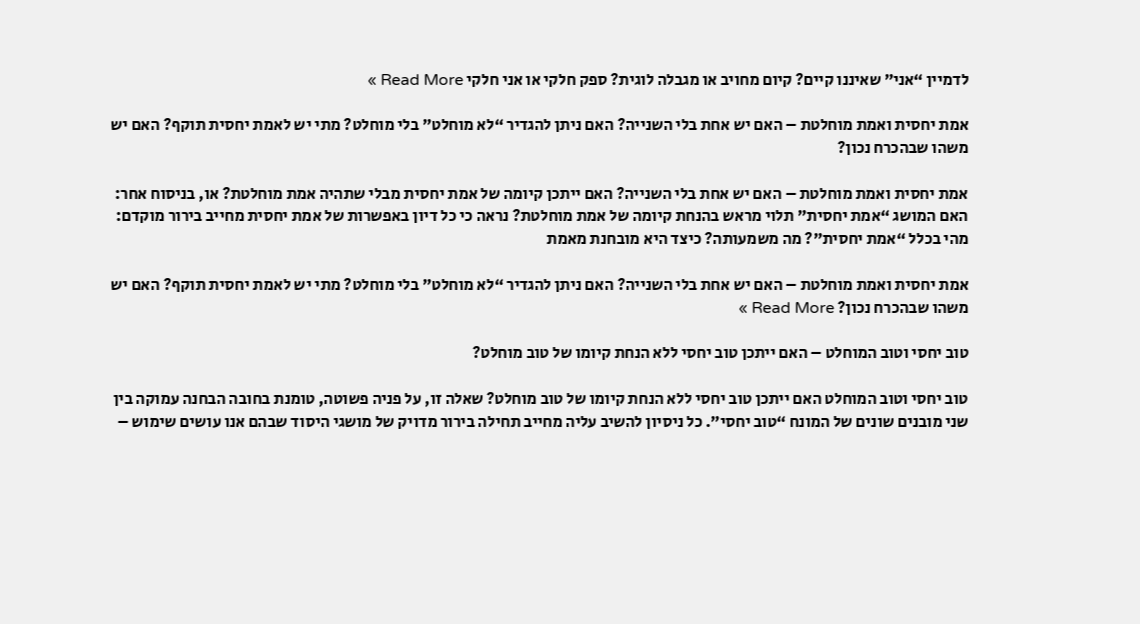לדמיין “אני” שאיננו קיים? קיום מחויב או מגבלה לוגית? ספק חלקי או אני חלקי Read More »

אמת יחסית ואמת מוחלטת – האם יש אחת בלי השנייה? האם ניתן להגדיר “לא מוחלט” בלי מוחלט? מתי יש לאמת יחסית תוקף? האם יש משהו שבהכרח נכון?

אמת יחסית ואמת מוחלטת – האם יש אחת בלי השנייה? האם ייתכן קיומה של אמת יחסית מבלי שתהיה אמת מוחלטת? או, בניסוח אחר: האם המושג “אמת יחסית” תלוי מראש בהנחת קיומה של אמת מוחלטת? נראה כי כל דיון באפשרות של אמת יחסית מחייב בירור מוקדם: מהי בכלל “אמת יחסית”? מה משמעותה? כיצד היא מובחנת מאמת

אמת יחסית ואמת מוחלטת – האם יש אחת בלי השנייה? האם ניתן להגדיר “לא מוחלט” בלי מוחלט? מתי יש לאמת יחסית תוקף? האם יש משהו שבהכרח נכון? Read More »

טוב יחסי וטוב המוחלט – האם ייתכן טוב יחסי ללא הנחת קיומו של טוב מוחלט?

טוב יחסי וטוב המוחלט האם ייתכן טוב יחסי ללא הנחת קיומו של טוב מוחלט? שאלה זו, על פניה פשוטה, טומנת בחובה הבחנה עמוקה בין שני מובנים שונים של המונח “טוב יחסי”. כל ניסיון להשיב עליה מחייב תחילה בירור מדויק של מושגי היסוד שבהם אנו עושים שימוש –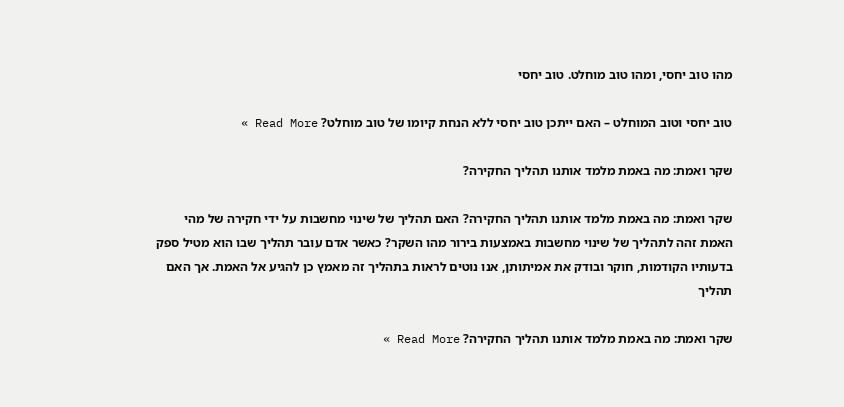מהו טוב יחסי, ומהו טוב מוחלט. טוב יחסי

טוב יחסי וטוב המוחלט – האם ייתכן טוב יחסי ללא הנחת קיומו של טוב מוחלט? Read More »

שקר ואמת: מה באמת מלמד אותנו תהליך החקירה?

שקר ואמת: מה באמת מלמד אותנו תהליך החקירה? האם תהליך של שינוי מחשבות על ידי חקירה של מהי האמת זהה לתהליך של שינוי מחשבות באמצעות בירור מהו השקר? כאשר אדם עובר תהליך שבו הוא מטיל ספק בדעותיו הקודמות, חוקר ובודק את אמיתותן, אנו נוטים לראות בתהליך זה מאמץ כן להגיע אל האמת. אך האם תהליך

שקר ואמת: מה באמת מלמד אותנו תהליך החקירה? Read More »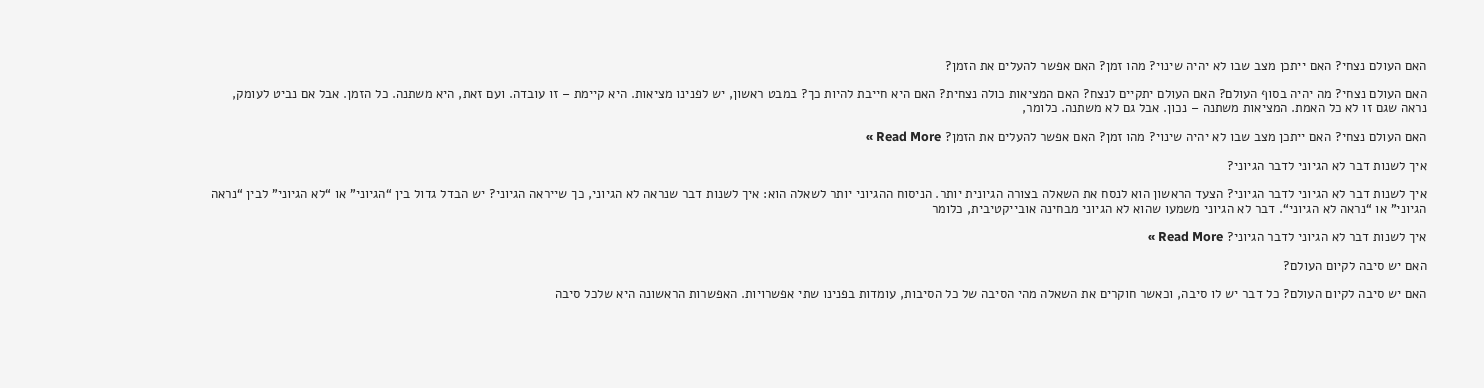האם העולם נצחי? האם ייתכן מצב שבו לא יהיה שינוי? מהו זמן? האם אפשר להעלים את הזמן?

האם העולם נצחי? מה יהיה בסוף העולם? האם העולם יתקיים לנצח? האם המציאות כולה נצחית? האם היא חייבת להיות כך? במבט ראשון, יש לפנינו מציאות. היא קיימת – זו עובדה. ועם זאת, היא משתנה. כל הזמן. אבל אם נביט לעומק, נראה שגם זו לא כל האמת. המציאות משתנה – נכון. אבל גם לא משתנה. כלומר,

האם העולם נצחי? האם ייתכן מצב שבו לא יהיה שינוי? מהו זמן? האם אפשר להעלים את הזמן? Read More »

איך לשנות דבר לא הגיוני לדבר הגיוני?

איך לשנות דבר לא הגיוני לדבר הגיוני? הצעד הראשון הוא לנסח את השאלה בצורה הגיונית יותר. הניסוח ההגיוני יותר לשאלה הוא: איך לשנות דבר שנראה לא הגיוני, כך שייראה הגיוני? יש הבדל גדול בין “הגיוני” או “לא הגיוני” לבין “נראה הגיוני” או “נראה לא הגיוני“. דבר לא הגיוני משמעו שהוא לא הגיוני מבחינה אובייקטיבית, כלומר

איך לשנות דבר לא הגיוני לדבר הגיוני? Read More »

האם יש סיבה לקיום העולם?

האם יש סיבה לקיום העולם? כל דבר יש לו סיבה, וכאשר חוקרים את השאלה מהי הסיבה של כל הסיבות, עומדות בפנינו שתי אפשרויות. האפשרות הראשונה היא שלכל סיבה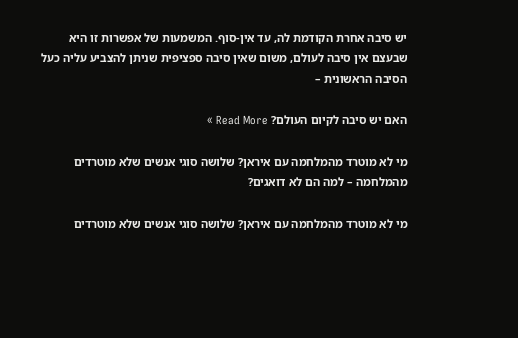יש סיבה אחרת הקודמת לה, עד אין-סוף. המשמעות של אפשרות זו היא שבעצם אין סיבה לעולם, משום שאין סיבה ספציפית שניתן להצביע עליה כעל הסיבה הראשונית –

האם יש סיבה לקיום העולם? Read More »

מי לא מוטרד מהמלחמה עם איראן? שלושה סוגי אנשים שלא מוטרדים מהמלחמה – למה הם לא דואגים?

מי לא מוטרד מהמלחמה עם איראן? שלושה סוגי אנשים שלא מוטרדים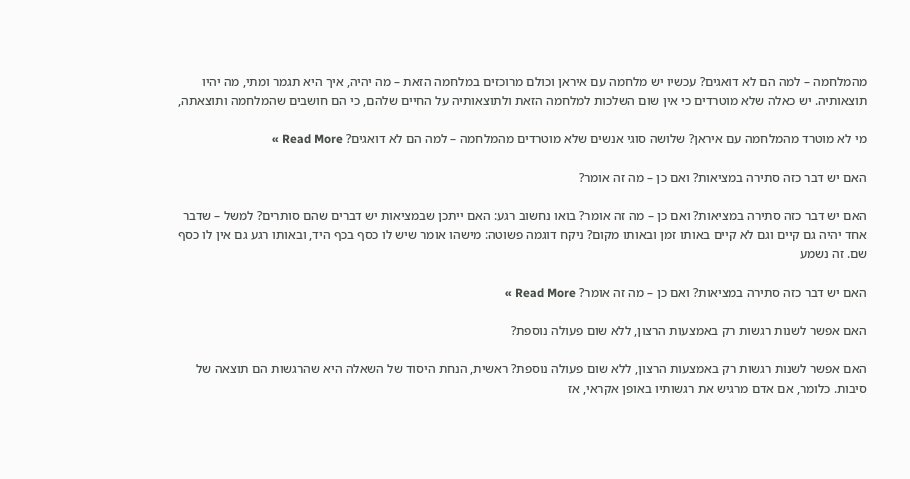מהמלחמה – למה הם לא דואגים? עכשיו יש מלחמה עם איראן וכולם מרוכזים במלחמה הזאת – מה יהיה, איך היא תגמר ומתי, מה יהיו תוצאותיה. יש כאלה שלא מוטרדים כי אין שום השלכות למלחמה הזאת ולתוצאותיה על החיים שלהם, כי הם חושבים שהמלחמה ותוצאתה,

מי לא מוטרד מהמלחמה עם איראן? שלושה סוגי אנשים שלא מוטרדים מהמלחמה – למה הם לא דואגים? Read More »

האם יש דבר כזה סתירה במציאות? ואם כן – מה זה אומר?

האם יש דבר כזה סתירה במציאות? ואם כן – מה זה אומר? בואו נחשוב רגע: האם ייתכן שבמציאות יש דברים שהם סותרים? למשל – שדבר אחד יהיה גם קיים וגם לא קיים באותו זמן ובאותו מקום? ניקח דוגמה פשוטה: מישהו אומר שיש לו כסף בכף היד, ובאותו רגע גם אין לו כסף שם. זה נשמע

האם יש דבר כזה סתירה במציאות? ואם כן – מה זה אומר? Read More »

האם אפשר לשנות רגשות רק באמצעות הרצון, ללא שום פעולה נוספת?

האם אפשר לשנות רגשות רק באמצעות הרצון, ללא שום פעולה נוספת? ראשית, הנחת היסוד של השאלה היא שהרגשות הם תוצאה של סיבות. כלומר, אם אדם מרגיש את רגשותיו באופן אקראי, אז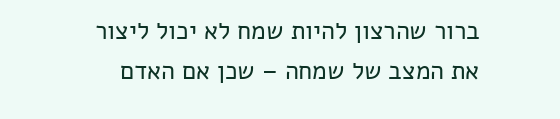ברור שהרצון להיות שמח לא יכול ליצור את המצב של שמחה – שכן אם האדם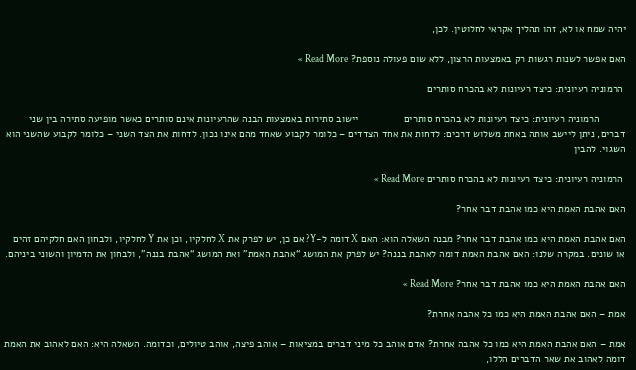יהיה שמח או לא, זהו תהליך אקראי לחלוטין. לכן,

האם אפשר לשנות רגשות רק באמצעות הרצון, ללא שום פעולה נוספת? Read More »

 הרמוניה רעיונית: כיצד רעיונות לא בהכרח סותרים

         הרמוניה רעיונית: כיצד רעיונות לא בהכרח סותרים                יישוב סתירות באמצעות הבנה שהרעיונות אינם סותרים כאשר מופיעה סתירה בין שני דברים, ניתן ליישב אותה באחת משלוש דרכים: לדחות את אחד הצדדים – כלומר לקבוע שאחד מהם אינו נכון. לדחות את הצד השני – כלומר לקבוע שהשני הוא השגוי. להבין

 הרמוניה רעיונית: כיצד רעיונות לא בהכרח סותרים Read More »

האם אהבת האמת היא כמו אהבת דבר אחר?

האם אהבת האמת היא כמו אהבת דבר אחר? מבנה השאלה הוא: האם X דומה ל-Y? אם כן, יש לפרק את X לחלקיו, וכן את Y לחלקיו, ולבחון האם חלקיהם זהים או שונים. במקרה שלנו: האם אהבת האמת דומה לאהבת בננה? יש לפרק את המושג “אהבת האמת” ואת המושג “אהבת בננה”, ולבחון את הדמיון והשוני ביניהם.

האם אהבת האמת היא כמו אהבת דבר אחר? Read More »

אמת – האם אהבת האמת היא כמו כל אהבה אחרת?

אמת – האם אהבת האמת היא כמו כל אהבה אחרת? אדם אוהב כל מיני דברים במציאות – אוהב פיצה, אוהב טיולים, וכדומה. השאלה היא: האם לאהוב את האמת דומה לאהוב את שאר הדברים הללו,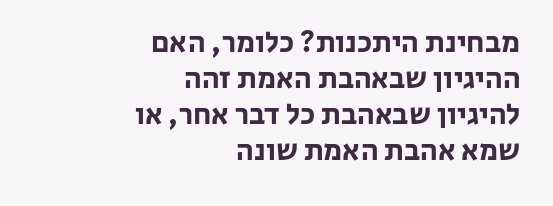מבחינת היתכנות? כלומר, האם ההיגיון שבאהבת האמת זהה להיגיון שבאהבת כל דבר אחר, או שמא אהבת האמת שונה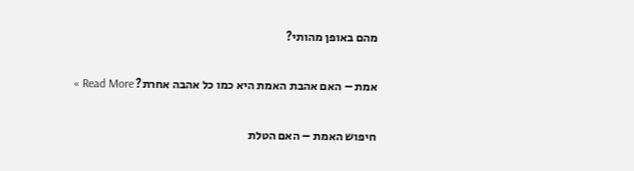מהם באופן מהותי?

אמת – האם אהבת האמת היא כמו כל אהבה אחרת? Read More »

חיפוש האמת – האם הטלת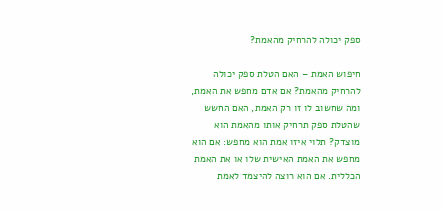ספק יכולה להרחיק מהאמת?

חיפוש האמת – האם הטלת ספק יכולה להרחיק מהאמת? אם אדם מחפש את האמת, ומה שחשוב לו זו רק האמת, האם החשש שהטלת ספק תרחיק אותו מהאמת הוא מוצדק? תלוי איזו אמת הוא מחפש: אם הוא מחפש את האמת האישית שלו או את האמת הכללית. אם הוא רוצה להיצמד לאמת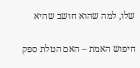שלו, למה שהוא חושב שהיא

חיפוש האמת – האם הטלת ספק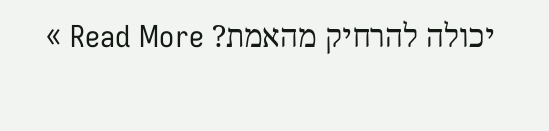יכולה להרחיק מהאמת? Read More »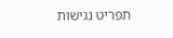תפריט נגישות